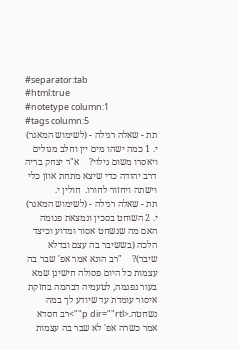#separator:tab
#html:true
#notetype column:1
#tags column:5
תת - שאלה רגילה - (לשימוש המאגר)    י. 1 כמה ישהו מים יין וחלב מגולים ויאסרו משום גילוי?    א"ר יצחק בריה דרב יהודה כדי שיצא מתחת אוזן כלי וישתה ויחזור לחורו.  חולין י.
תת - שאלה רגילה - (לשימוש המאגר)    י. 2 השוחט בסכין ונמצאת פגומה האם מה שנשחט אסור ומדוע וכיצד הלכה (בששיבר בה עצם ובדלא שיבר)?    "רב הונא אמר אפ' שבר בה עצמות כל היום פסולה חישינן שמא בעור נפגמה, לטעמיה דבהמה בחזקת איסור עומדת עד שיודע לך במה נשחטה.<p dir=""rtl"">רב חסדא אמר כשרה אפ' לא שבר בה עצמות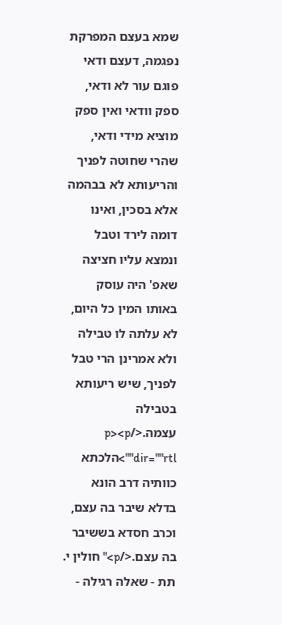שמא בעצם המפרקת נפגמה, דעצם ודאי פוגם עור לא ודאי, ספק וודאי ואין ספק מוציא מידי ודאי, שהרי שחוטה לפניך והריעותא לא בבהמה אלא בסכין, ואינו דומה לירד וטבל ונמצא עליו חציצה שאפ' היה עוסק באותו המין כל היום, לא עלתה לו טבילה ולא אמרינן הרי טבל לפניך, שיש ריעותא בטבילה עצמה.</p><p dir=""rtl"">הלכתא כוותיה דרב הונא בדלא שיבר בה עצם, וכרב חסדא בששיבר בה עצם.</p>" חולין י.
תת - שאלה רגילה -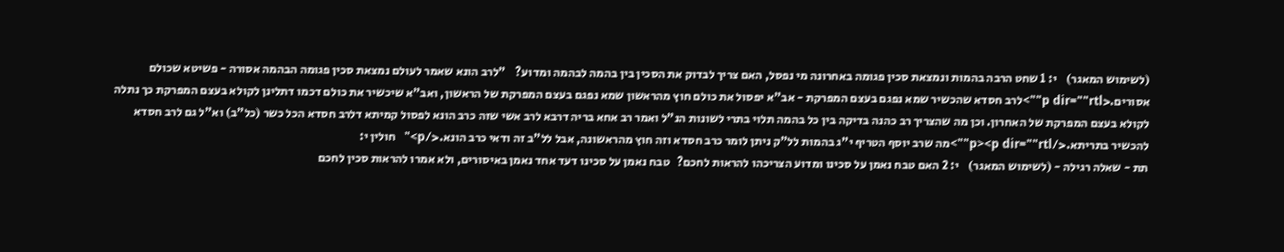(לשימוש המאגר)    י: 1 שחט הרבה בהמות ונמצאת סכין פגומה באחרונה מי נפסל, האם צריך לבדוק את הסכין בין בהמה לבהמה ומדוע?    "לרב הונא שאמר לעולם נמצאת סכין פגומה הבהמה אסורה - פשיטא שכולם אסורים.<p dir=""rtl"">לרב חסדא שהכשיר שמא נפגם בעצם המפרקת - אב"א יפסול את כולם חוץ מהראשון שמא נפגם בעצם המפרקת של הראשון, ואב"א שיכשיר את כולם דכמו דתלינן לקולא בעצם המפרקת כך נתלה לקולא בעצם המפרקת של האחרון. וכן מה שהצריך רב כהנה בדיקה בין כל בהמה תלוי בתרי לשונות הנ"ל ואמר רב אחא בריה דרבא לרב אשי שזה כרב הונא לפסול קמיתא דלרב חסדא הכל כשר (כל"ב) וא"ל גם לרב חסדא להכשיר בתריתא.</p><p dir=""rtl"">מה שרב יוסף הטריף י"ג בהמות לל"ק ניתן לומר כרב חסדא וזה חוץ מהראשונה, אבל לל"ב זה ודאי כרב הונא.</p>"   חולין י:
תת - שאלה רגילה - (לשימוש המאגר)    י: 2 האם טבח נאמן על סכינו ומדוע הצריכהו להראות לחכם?   טבח נאמן על סכינו דעד אחד נאמן באיסורים, ולא אמרו להראות סכין לחכם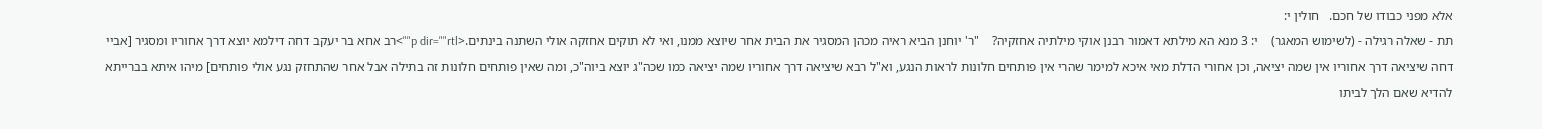אלא מפני כבודו של חכם.   חולין י:
תת - שאלה רגילה - (לשימוש המאגר)    י: 3 מנא הא מילתא דאמור רבנן אוקי מילתיה אחזקיה?    "ר' יוחנן הביא ראיה מכהן המסגיר את הבית אחר שיוצא ממנו, ואי לא תוקים אחזקה אולי השתנה בינתים.<p dir=""rtl"">רב אחא בר יעקב דחה דילמא יוצא דרך אחוריו ומסגיר [אביי דחה שיציאה דרך אחוריו אין שמה יציאה, וכן אחורי הדלת מאי איכא למימר שהרי אין פותחים חלונות לראות הנגע, וא"ל רבא שיציאה דרך אחוריו שמה יציאה כמו שכה"ג יוצא ביוה"כ, ומה שאין פותחים חלונות זה בתילה אבל אחר שהתחזק נגע אולי פותחים] מיהו איתא בברייתא להדיא שאם הלך לביתו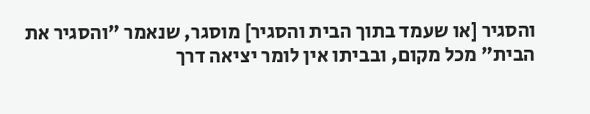והסגיר [או שעמד בתוך הבית והסגיר] מוסגר, שנאמר "והסגיר את הבית" מכל מקום, ובביתו אין לומר יציאה דרך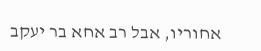אחוריו, אבל רב אחא בר יעקב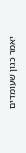יאמר כגון שעומדים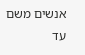אנשים משם עד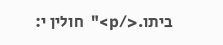ביתו.</p>"  חולין י: